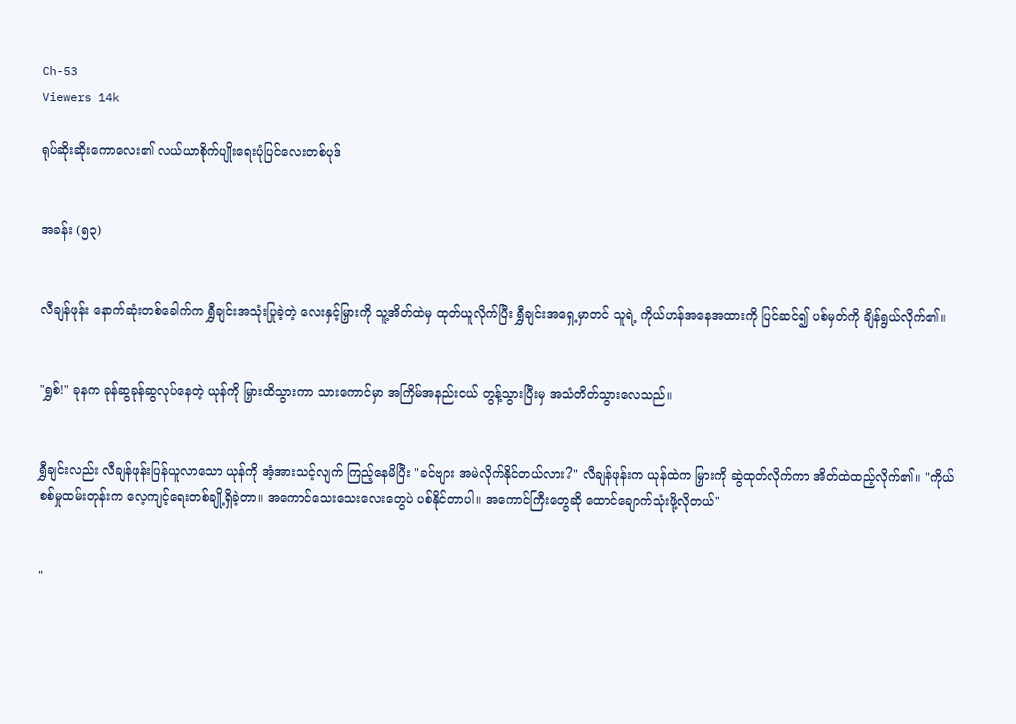Ch-53
Viewers 14k

ရုပ်ဆိုးဆိုးကောလေး၏ လယ်ယာစိုက်ပျိုးရေးပုံပြင်လေးတစ်ပုဒ်


အခန်း (၅၃)


လီချန်ဖုန်း နောက်ဆုံးတစ်ခေါက်က ရွှီချင်းအသုံးပြုခဲ့တဲ့ လေးနှင့်မြှားကို သူ့အိတ်ထဲမှ ထုတ်ယူလိုက်ပြီး ရွှီချင်းအရှေ့မှာတင် သူရဲ့ ကိုယ်ဟန်အနေအထားကို ပြင်ဆင်၍ ပစ်မှတ်ကို ချိန်ရွယ်လိုက်၏။


"ရွှစ်!" ခုနက ခုန်ဆွခုန်ဆွလုပ်နေတဲ့ ယုန်ကို မြှားထိသွားကာ သားကောင်မှာ အကြိမ်အနည်းငယ် တွန့်သွားပြီးမှ အသံတိတ်သွားလေသည်။


ရွှီချင်းလည်း လီချန်ဖုန်းပြန်ယူလာသော ယုန်ကို အံ့အားသင့်လျက် ကြည့်နေမိပြီး "ခင်ဗျား အမဲလိုက်နိုင်တယ်လား?" လီချန်ဖုန်းက ယုန်ထဲက မြှားကို ဆွဲထုတ်လိုက်ကာ အိတ်ထဲထည့်လိုက်၏။ "ကိုယ်စစ်မှုထမ်းတုန်းက လေ့ကျင့်ရေးတစ်ချို့ရှိခဲ့တာ။ အကောင်သေးသေးလေးတွေပဲ ပစ်နိုင်တာပါ။ အကောင်ကြီးတွေဆို ထောင်ချောက်သုံးဖို့လိုတယ်"


"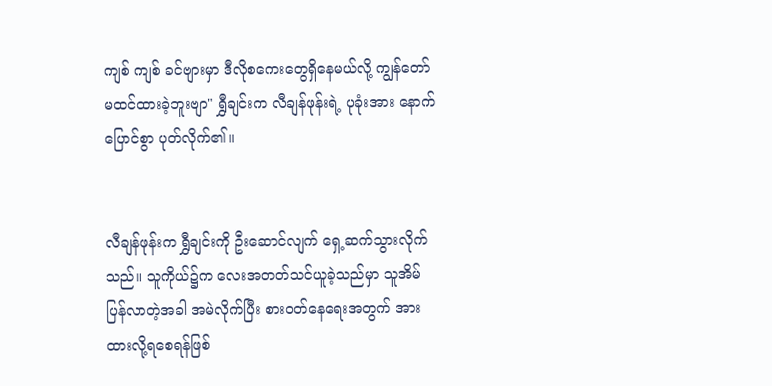ကျစ် ကျစ် ခင်ဗျားမှာ ဒီလိုစကေးတွေရှိနေမယ်လို့ ကျွန်တော်မထင်ထားခဲ့ဘူးဗျာ" ရွှီချင်းက လီချန်ဖုန်းရဲ့ ပုခုံးအား နောက်ပြောင်စွာ ပုတ်လိုက်၏။


လီချန်ဖုန်းက ရွှီချင်းကို ဦးဆောင်လျက် ရှေ့ဆက်သွားလိုက်သည်။ သူကိုယ်၌က လေးအတတ်သင်ယူခဲ့သည်မှာ သူအိမ်ပြန်လာတဲ့အခါ အမဲလိုက်ပြီး စားဝတ်နေရေးအတွက် အားထားလို့ရစေရန်ဖြစ်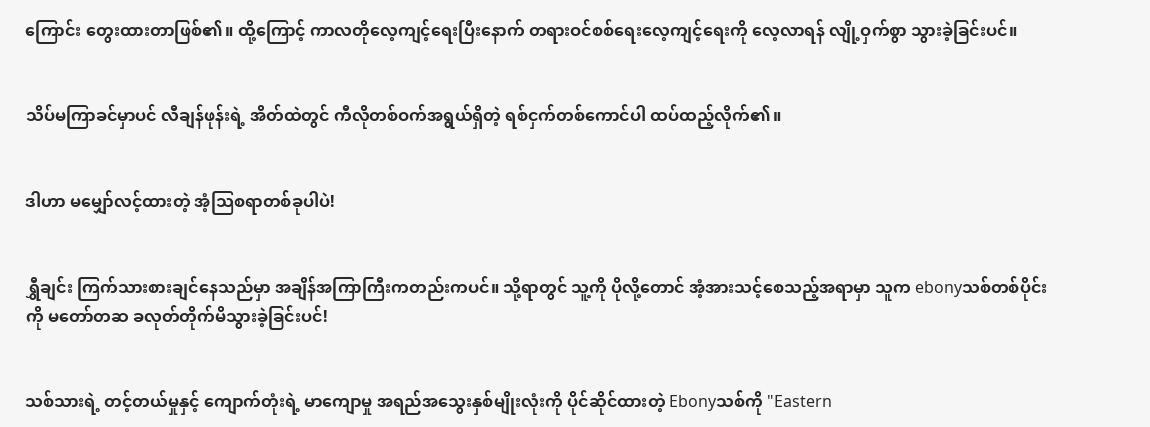ကြောင်း တွေးထားတာဖြစ်၏။ ထို့ကြောင့် ကာလတိုလေ့ကျင့်ရေးပြီးနောက် တရားဝင်စစ်ရေးလေ့ကျင့်ရေးကို လေ့လာရန် လျို့ဝှက်စွာ သွားခဲ့ခြင်းပင်။


သိပ်မကြာခင်မှာပင် လီချန်ဖုန်းရဲ့ အိတ်ထဲတွင် ကီလိုတစ်ဝက်အရွယ်ရှိတဲ့ ရစ်ငှက်တစ်ကောင်ပါ ထပ်ထည့်လိုက်၏။


ဒါဟာ မမျှော်လင့်ထားတဲ့ အံ့သြစရာတစ်ခုပါပဲ!


ရွှီချင်း ကြက်သားစားချင်နေသည်မှာ အချိန်အကြာကြီးကတည်းကပင်။ သို့ရာတွင် သူ့ကို ပိုလို့တောင် အံ့အားသင့်စေသည့်အရာမှာ သူက ebonyသစ်တစ်ပိုင်းကို မတော်တဆ ခလုတ်တိုက်မိသွားခဲ့ခြင်းပင်!


သစ်သားရဲ့ တင့်တယ်မှုနှင့် ကျောက်တုံးရဲ့ မာကျောမှု အရည်အသွေးနှစ်မျိုးလုံးကို ပိုင်ဆိုင်ထားတဲ့ Ebonyသစ်ကို "Eastern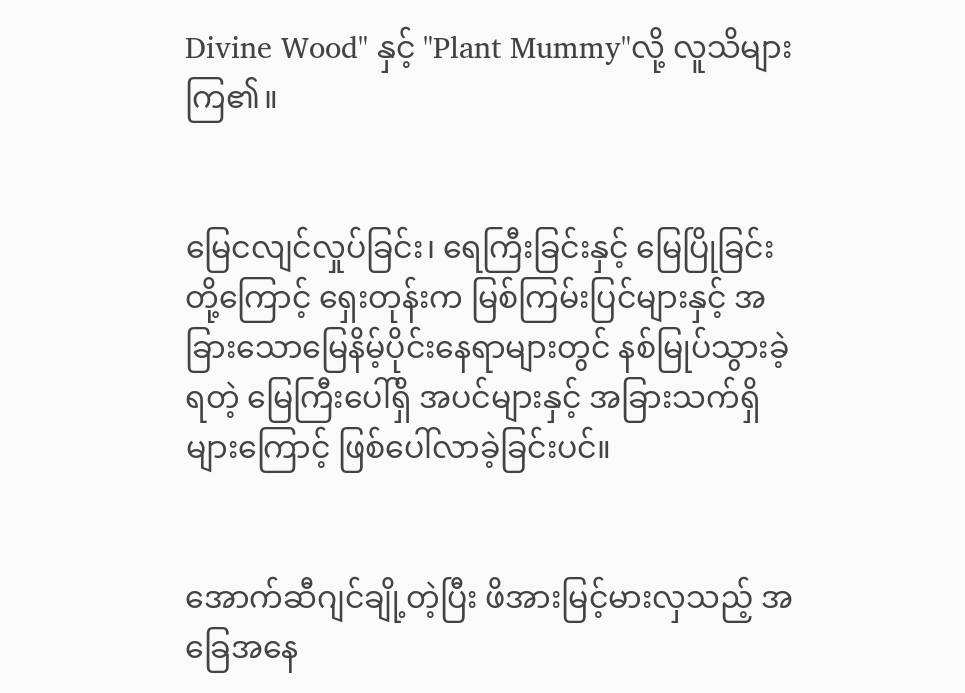Divine Wood" နှင့် "Plant Mummy"လို့ လူသိများကြ၏။


မြေငလျင်လှုပ်ခြင်း၊ ရေကြီးခြင်းနှင့် မြေပြိုခြင်းတို့ကြောင့် ရှေးတုန်းက မြစ်ကြမ်းပြင်များနှင့် အခြားသောမြေနိမ့်ပိုင်းနေရာများတွင် နစ်မြုပ်သွားခဲ့ရတဲ့ မြေကြီးပေါ်ရှိ အပင်များနှင့် အခြားသက်ရှိများကြောင့် ဖြစ်ပေါ်လာခဲ့ခြင်းပင်။


အောက်ဆီဂျင်ချို့တဲ့ပြီး ဖိအားမြင့်မားလှသည့် အခြေအနေ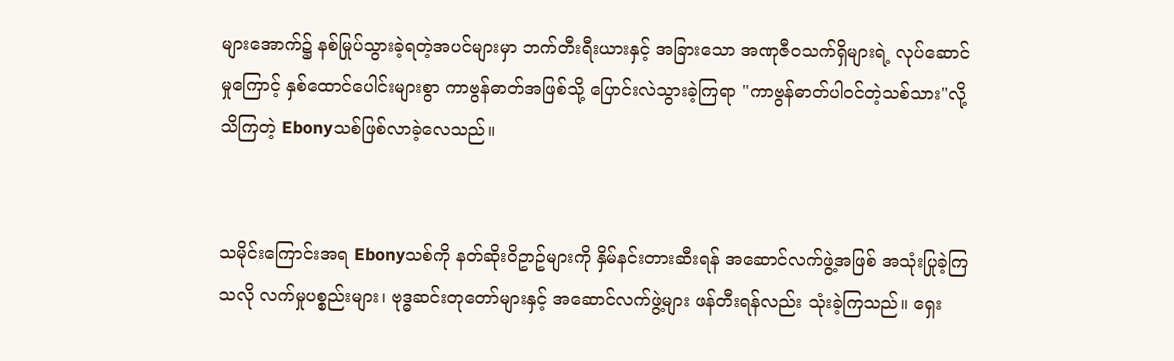များအောက်၌ နစ်မြုပ်သွားခဲ့ရတဲ့အပင်များမှာ ဘက်တီးရီးယားနှင့် အခြားသော အဏုဇီဝသက်ရှိများရဲ့ လုပ်ဆောင်မှုကြောင့် နှစ်ထောင်ပေါင်းများစွာ ကာဗွန်ဓာတ်အဖြစ်သို့ ပြောင်းလဲသွားခဲ့ကြရာ "ကာဗွန်ဓာတ်ပါဝင်တဲ့သစ်သား"လို့ သိကြတဲ့ Ebonyသစ်ဖြစ်လာခဲ့လေသည်။


သမိုင်းကြောင်းအရ Ebonyသစ်ကို နတ်ဆိုးဝိဥာဥ်များကို နှိမ်နင်းတားဆီးရန် အဆောင်လက်ဖွဲ့အဖြစ် အသုံးပြုခဲ့ကြသလို လက်မှုပစ္စည်းများ၊ ဗုဒ္ဓဆင်းတုတော်များနှင့် အဆောင်လက်ဖွဲ့များ ဖန်တီးရန်လည်း သုံးခဲ့ကြသည်။ ရှေး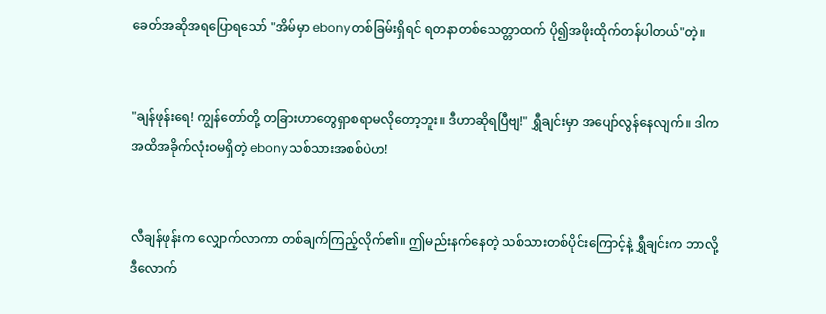ခေတ်အဆိုအရပြောရသော် "အိမ်မှာ ebonyတစ်ခြမ်းရှိရင် ရတနာတစ်သေတ္တာထက် ပို၍အဖိုးထိုက်တန်ပါတယ်"တဲ့။


"ချန်ဖုန်းရေ! ကျွန်တော်တို့ တခြားဟာတွေရှာစရာမလိုတော့ဘူး။ ဒီဟာဆိုရပြီဗျ!" ရွှီချင်းမှာ အပျော်လွန်နေလျက်။ ဒါက အထိအခိုက်လုံးဝမရှိတဲ့ ebonyသစ်သားအစစ်ပဲဟ!


လီချန်ဖုန်းက လျှောက်လာကာ တစ်ချက်ကြည့်လိုက်၏။ ဤမည်းနက်နေတဲ့ သစ်သားတစ်ပိုင်းကြောင့်နဲ့ ရွှီချင်းက ဘာလို့ဒီလောက်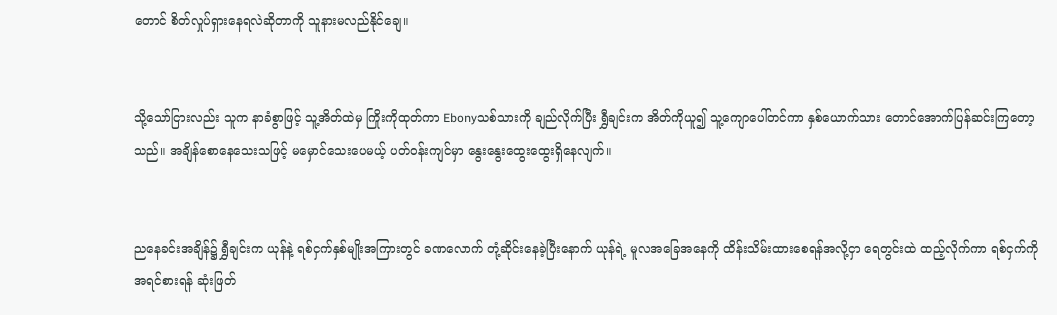တောင် စိတ်လှုပ်ရှားနေရလဲဆိုတာကို သူနားမလည်နိုင်ချေ။


သို့သော်ငြားလည်း သူက နာခံစွာဖြင့် သူ့အိတ်ထဲမှ ကြိုးကိုထုတ်ကာ Ebonyသစ်သားကို ချည်လိုက်ပြီး ရွှီချင်းက အိတ်ကိုယူ၍ သူ့ကျောပေါ်တင်ကာ နှစ်ယောက်သား တောင်အောက်ပြန်ဆင်းကြတော့သည်။ အချိန်စောနေသေးသဖြင့် မမှောင်သေးပေမယ့် ပတ်ဝန်းကျင်မှာ နွေးနွေးထွေးထွေးရှိနေလျက်။


ညနေခင်းအချိန်၌ ရွှီချင်းက ယုန်နဲ့ ရစ်ငှက်နှစ်မျိုးအကြားတွင် ခဏလောက် တုံ့ဆိုင်းနေခဲ့ပြီးနောက် ယုန်ရဲ့ မူလအခြေအနေကို ထိန်းသိမ်းထားစေရန်အလို့ငှာ ရေတွင်းထဲ ထည့်လိုက်ကာ ရစ်ငှက်ကို အရင်စားရန် ဆုံးဖြတ်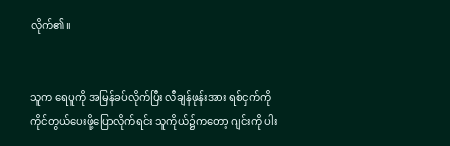လိုက်၏။


သူက ရေပူကို အမြန်ခပ်လိုက်ပြီး လီချန်ဖုန်းအား ရစ်ငှက်ကို ကိုင်တွယ်ပေးဖို့ပြောလိုက်ရင်း သူကိုယ်၌ကတော့ ဂျင်းကို ပါး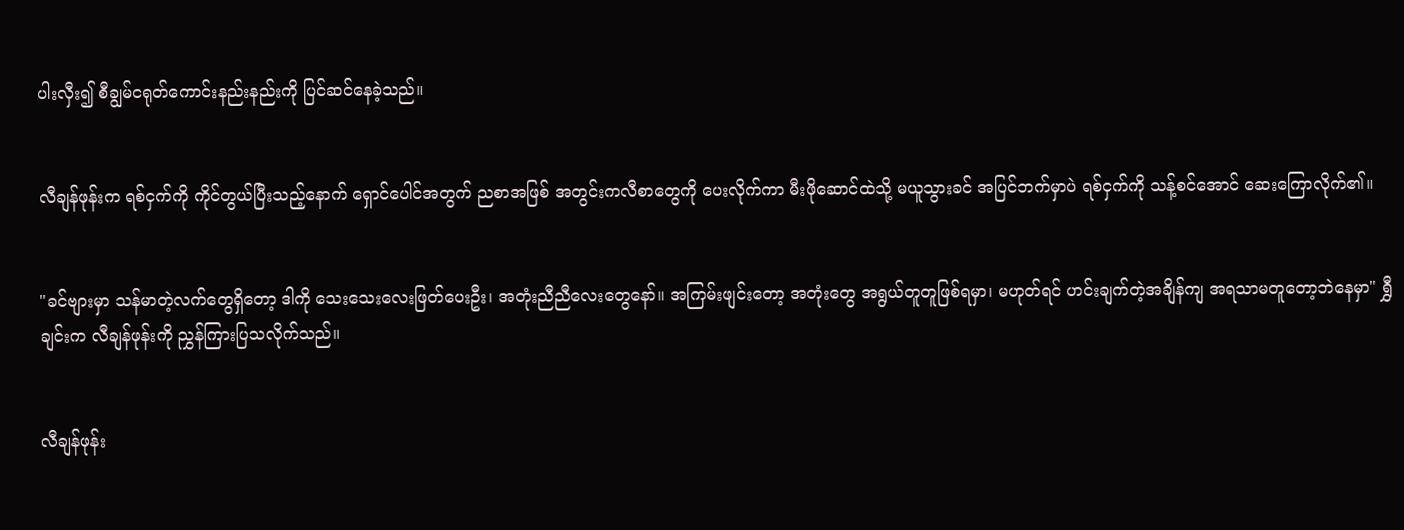ပါးလှီး၍ စီချွမ်ငရုတ်ကောင်းနည်းနည်းကို ပြင်ဆင်နေခဲ့သည်။


လီချန်ဖုန်းက ရစ်ငှက်ကို ကိုင်တွယ်ပြီးသည့်နောက် ရှောင်ပေါင်အတွက် ညစာအဖြစ် အတွင်းကလီစာတွေကို ပေးလိုက်ကာ မီးဖိုဆောင်ထဲသို့ မယူသွားခင် အပြင်ဘက်မှာပဲ ရစ်ငှက်ကို သန့်စင်အောင် ဆေးကြောလိုက်၏။


"ခင်ဗျားမှာ သန်မာတဲ့လက်တွေရှိတော့ ဒါကို သေးသေးလေးဖြတ်ပေးဦး၊ အတုံးညီညီလေးတွေနော်။ အကြမ်းဖျင်းတော့ အတုံးတွေ အရွယ်တူတူဖြစ်ရမှာ၊ မဟုတ်ရင် ဟင်းချက်တဲ့အချိန်ကျ အရသာမတူတော့ဘဲနေမှာ" ရွှီချင်းက လီချန်ဖုန်းကို ညွှန်ကြားပြသလိုက်သည်။


လီချန်ဖုန်း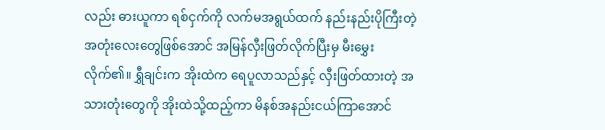လည်း ဓားယူကာ ရစ်ငှက်ကို လက်မအရွယ်ထက် နည်းနည်းပိုကြီးတဲ့ အတုံးလေးတွေဖြစ်အောင် အမြန်လှီးဖြတ်လိုက်ပြီးမှ မီးမွှေးလိုက်၏။ ရွှီချင်းက အိုးထဲက ရေပူလာသည်နှင့် လှီးဖြတ်ထားတဲ့ အသားတုံးတွေကို အိုးထဲသို့ထည့်ကာ မိနစ်အနည်းငယ်ကြာအောင်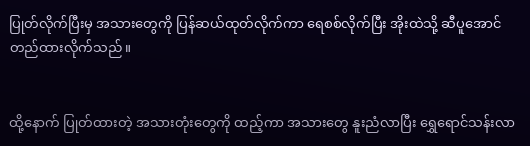ပြုတ်လိုက်ပြီးမှ အသားတွေကို ပြန်ဆယ်ထုတ်လိုက်ကာ ရေစစ်လိုက်ပြီး အိုးထဲသို့ ဆီပူအောင် တည်ထားလိုက်သည်။


ထို့နောက် ပြုတ်ထားတဲ့ အသားတုံးတွေကို ထည့်ကာ အသားတွေ နူးညံလာပြီး ရွှေရောင်သန်းလာ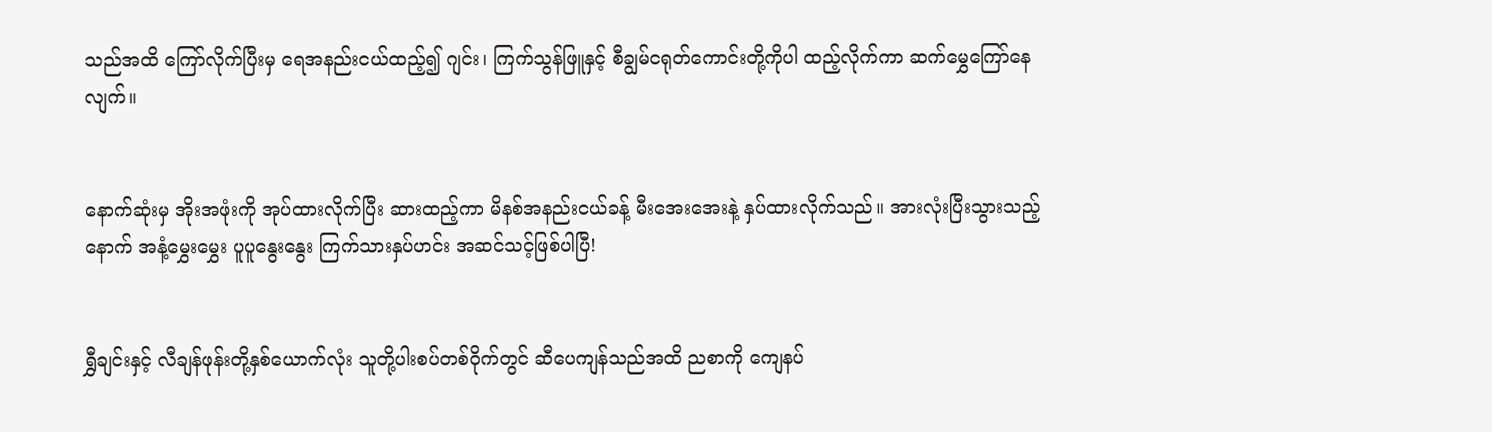သည်အထိ ကြော်လိုက်ပြီးမှ ရေအနည်းငယ်ထည့်၍ ဂျင်း၊ ကြက်သွန်ဖြူနှင့် စီချွမ်ငရုတ်ကောင်းတို့ကိုပါ ထည့်လိုက်ကာ ဆက်မွှေကြော်နေလျက်။


နောက်ဆုံးမှ အိုးအဖုံးကို အုပ်ထားလိုက်ပြီး ဆားထည့်ကာ မိနစ်အနည်းငယ်ခန့် မီးအေးအေးနဲ့ နှပ်ထားလိုက်သည်။ အားလုံးပြီးသွားသည့်နောက် အနံ့မွှေးမွှေး ပူပူနွေးနွေး ကြက်သားနှပ်ဟင်း အဆင်သင့်ဖြစ်ပါပြီ!


ရွှီချင်းနှင့် လီချန်ဖုန်းတို့နှစ်ယောက်လုံး သူတို့ပါးစပ်တစ်ဝိုက်တွင် ဆီပေကျန်သည်အထိ ညစာကို ကျေနပ်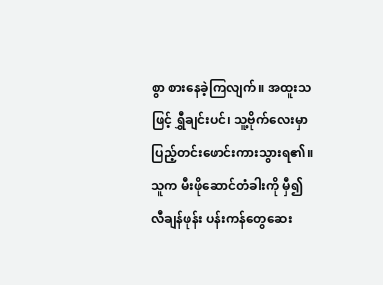စွာ စားနေခဲ့ကြလျက်။ အထူးသဖြင့် ရွှီချင်းပင်၊ သူ့ဗိုက်လေးမှာ ပြည့်တင်းဖောင်းကားသွားရ၏။ သူက မီးဖိုဆောင်တံခါးကို မှီ၍ လီချန်ဖုန်း ပန်းကန်တွေဆေး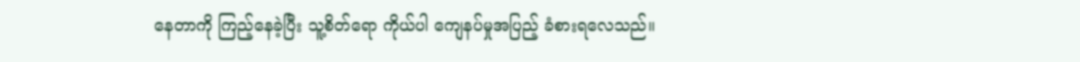နေတာကို ကြည့်နေခဲ့ပြီး သူ့စိတ်ရော ကိုယ်ပါ ကျေနပ်မှုအပြည့် ခံစားရလေသည်။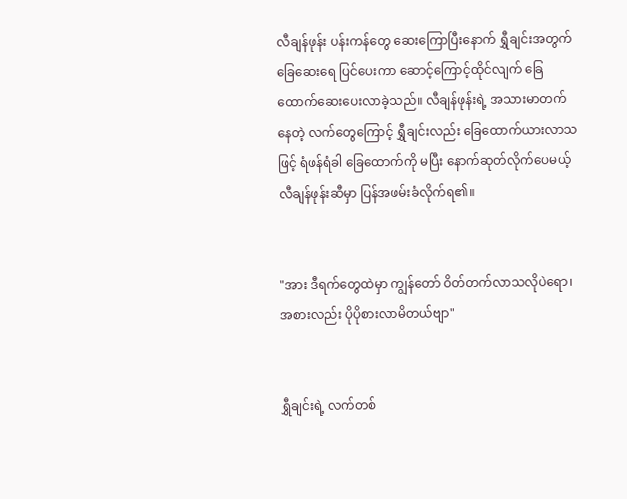လီချန်ဖုန်း ပန်းကန်တွေ ဆေးကြောပြီးနောက် ရွှီချင်းအတွက် ခြေဆေးရေ ပြင်ပေးကာ ဆောင့်ကြောင့်ထိုင်လျက် ခြေထောက်ဆေးပေးလာခဲ့သည်။ လီချန်ဖုန်းရဲ့ အသားမာတက်နေတဲ့ လက်တွေကြောင့် ရွှီချင်းလည်း ခြေထောက်ယားလာသဖြင့် ရံဖန်ရံခါ ခြေထောက်ကို မပြီး နောက်ဆုတ်လိုက်ပေမယ့် လီချန်ဖုန်းဆီမှာ ပြန်အဖမ်းခံလိုက်ရ၏။


"အား ဒီရက်တွေထဲမှာ ကျွန်တော် ဝိတ်တက်လာသလိုပဲရော၊ အစားလည်း ပိုပိုစားလာမိတယ်ဗျာ"


ရွှီချင်းရဲ့ လက်တစ်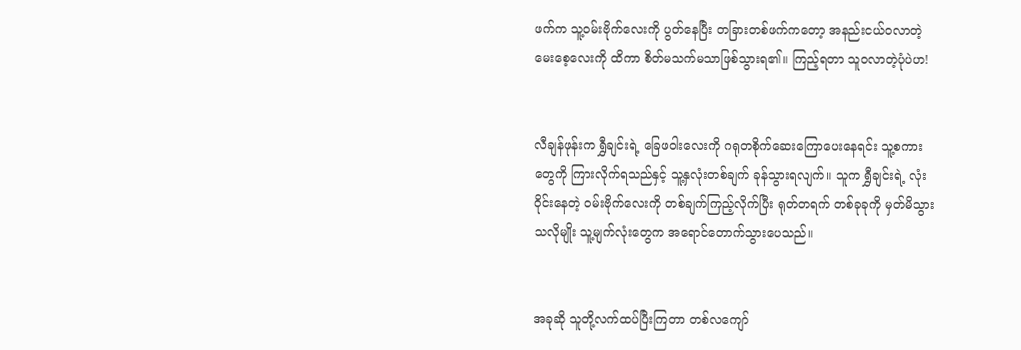ဖက်က သူ့ဝမ်းဗိုက်လေးကို ပွတ်နေပြီး တခြားတစ်ဖက်ကတော့ အနည်းငယ်ဝလာတဲ့ မေးစေ့လေးကို ထိကာ စိတ်မသက်မသာဖြစ်သွားရ၏။ ကြည့်ရတာ သူဝလာတဲ့ပုံပဲဟ!


လီချန်ဖုန်းက ရွှီချင်းရဲ့ ခြေဖဝါးလေးကို ဂရုတစိုက်ဆေးကြောပေးနေရင်း သူ့စကားတွေကို ကြားလိုက်ရသည်နှင့် သူ့နှလုံးတစ်ချက် ခုန်သွားရလျက်။ သူက ရွှီချင်းရဲ့ လုံးဝိုင်းနေတဲ့ ဝမ်းဗိုက်လေးကို တစ်ချက်ကြည့်လိုက်ပြီး ရုတ်တရက် တစ်ခုခုကို မှတ်မိသွားသလိုမျိုး သူ့မျက်လုံးတွေက အရောင်တောက်သွားပေသည်။


အခုဆို သူတို့လက်ထပ်ပြီးကြတာ တစ်လကျော်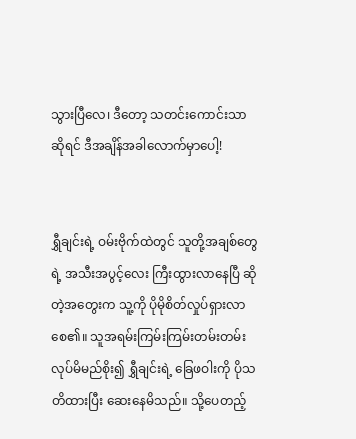သွားပြီလေ၊ ဒီတော့ သတင်းကောင်းသာဆိုရင် ဒီအချိန်အခါလောက်မှာပေါ့!


ရွှီချင်းရဲ့ ဝမ်းဗိုက်ထဲတွင် သူတို့အချစ်တွေရဲ့ အသီးအပွင့်လေး ကြီးထွားလာနေပြီ ဆိုတဲ့အတွေးက သူ့ကို ပိုမိုစိတ်လှုပ်ရှားလာစေ၏။ သူအရမ်းကြမ်းကြမ်းတမ်းတမ်း လုပ်မိမည်စိုး၍ ရွှီချင်းရဲ့ ခြေဖဝါးကို ပိုသတိထားပြီး ဆေးနေမိသည်။ သို့ပေတည့်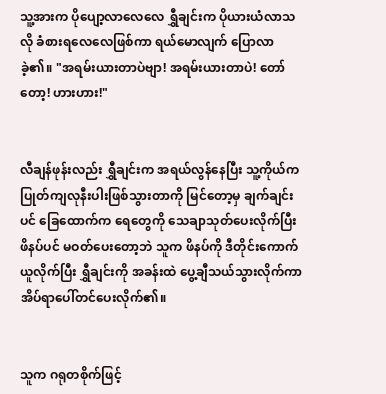သူ့အားက ပိုပျော့လာလေလေ ရွှီချင်းက ပိုယားယံလာသလို ခံစားရလေလေဖြစ်ကာ ရယ်မောလျက် ပြောလာခဲ့၏။ "အရမ်းယားတာပဲဗျာ! အရမ်းယားတာပဲ! တော်တော့! ဟားဟား!"


လီချန်ဖုန်းလည်း ရွှီချင်းက အရယ်လွန်နေပြီး သူ့ကိုယ်က ပြုတ်ကျလုနီးပါးဖြစ်သွားတာကို မြင်တော့မှ ချက်ချင်းပင် ခြေထောက်က ရေတွေကို သေချာသုတ်ပေးလိုက်ပြီး ဖိနပ်ပင် မဝတ်ပေးတော့ဘဲ သူက ဖိနပ်ကို ဒီတိုင်းကောက်ယူလိုက်ပြီး ရွှီချင်းကို အခန်းထဲ ပွေ့ချီသယ်သွားလိုက်ကာ အိပ်ရာပေါ်တင်ပေးလိုက်၏။


သူက ဂရုတစိုက်ဖြင့်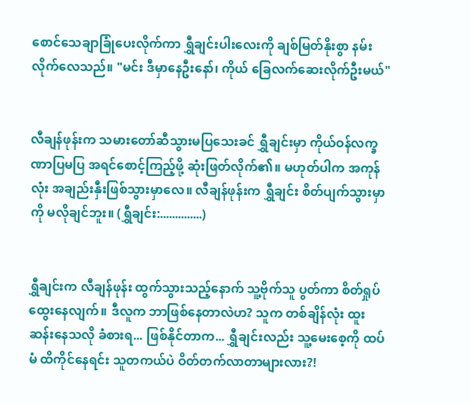စောင်သေချာခြုံပေးလိုက်ကာ ရွှီချင်းပါးလေးကို ချစ်မြတ်နိုးစွာ နမ်းလိုက်လေသည်။ "မင်း ဒီမှာနေဦးနော်၊ ကိုယ် ခြေလက်ဆေးလိုက်ဦးမယ်"


လီချန်ဖုန်းက သမားတော်ဆီသွားမပြသေးခင် ရွှီချင်းမှာ ကိုယ်ဝန်လက္ခဏာပြမပြ အရင်စောင့်ကြည့်ဖို့ ဆုံးဖြတ်လိုက်၏။ မဟုတ်ပါက အကုန်လုံး အချည်းနှီးဖြစ်သွားမှာလေ။ လီချန်ဖုန်းက ရွှီချင်း စိတ်ပျက်သွားမှာကို မလိုချင်ဘူး။ (ရွှီချင်း:..............)


ရွှီချင်းက လီချန်ဖုန်း ထွက်သွားသည့်နောက် သူ့ဗိုက်သူ ပွတ်ကာ စိတ်ရှုပ်ထွေးနေလျက်။ ဒီလူက ဘာဖြစ်နေတာလဲဟ? သူက တစ်ချိန်လုံး ထူးဆန်းနေသလို ခံစားရ... ဖြစ်နိုင်တာက... ရွှီချင်းလည်း သူ့မေးစေ့ကို ထပ်မံ ထိကိုင်နေရင်း သူတကယ်ပဲ ဝိတ်တက်လာတာများလား?!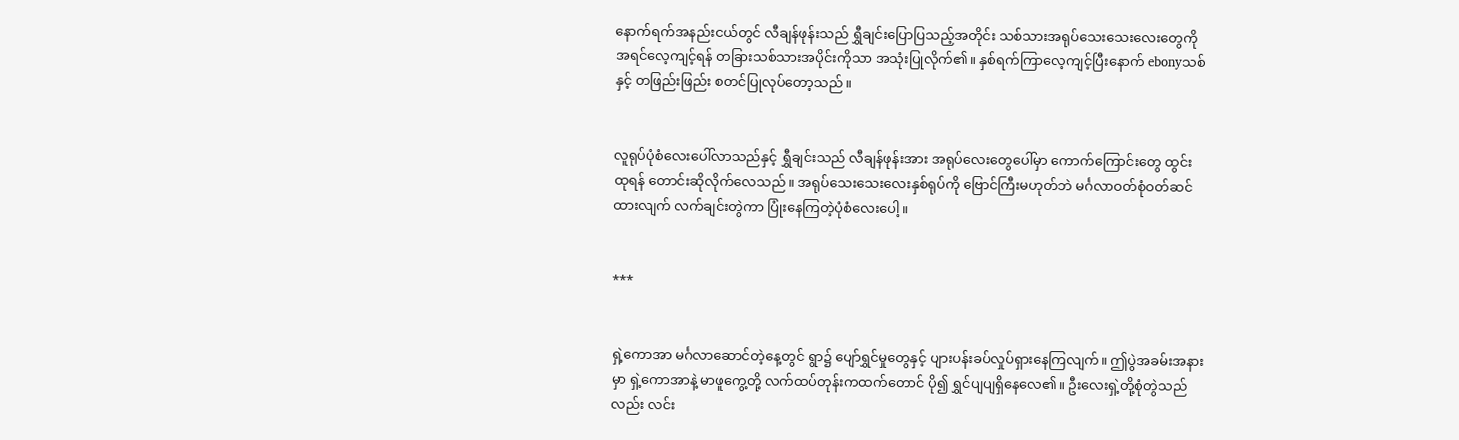နောက်ရက်အနည်းငယ်တွင် လီချန်ဖုန်းသည် ရွှီချင်းပြောပြသည့်အတိုင်း သစ်သားအရုပ်သေးသေးလေးတွေကို အရင်လေ့ကျင့်ရန် တခြားသစ်သားအပိုင်းကိုသာ အသုံးပြုလိုက်၏။ နှစ်ရက်ကြာလေ့ကျင့်ပြီးနောက် ebonyသစ်နှင့် တဖြည်းဖြည်း စတင်ပြုလုပ်တော့သည်။


လူရုပ်ပုံစံလေးပေါ်လာသည်နှင့် ရွှီချင်းသည် လီချန်ဖုန်းအား အရုပ်လေးတွေပေါ်မှာ ကောက်ကြောင်းတွေ ထွင်းထုရန် တောင်းဆိုလိုက်လေသည်။ အရုပ်သေးသေးလေးနှစ်ရုပ်ကို ဗြောင်ကြီးမဟုတ်ဘဲ မင်္ဂလာဝတ်စုံဝတ်ဆင်ထားလျက် လက်ချင်းတွဲကာ ပြုံးနေကြတဲ့ပုံစံလေးပေါ့။


***


ရှဲ့ကောအာ မင်္ဂလာဆောင်တဲ့နေ့တွင် ရွာ၌ ပျော်ရွှင်မှုတွေနှင့် ပျားပန်းခပ်လှုပ်ရှားနေကြလျက်။ ဤပွဲအခမ်းအနားမှာ ရှဲ့ကောအာနဲ့ မာဖူကွေ့တို့ လက်ထပ်တုန်းကထက်တောင် ပို၍ ရွှင်ပျပျရှိနေလေ၏။ ဦးလေးရှဲ့တို့စုံတွဲသည်လည်း လင်း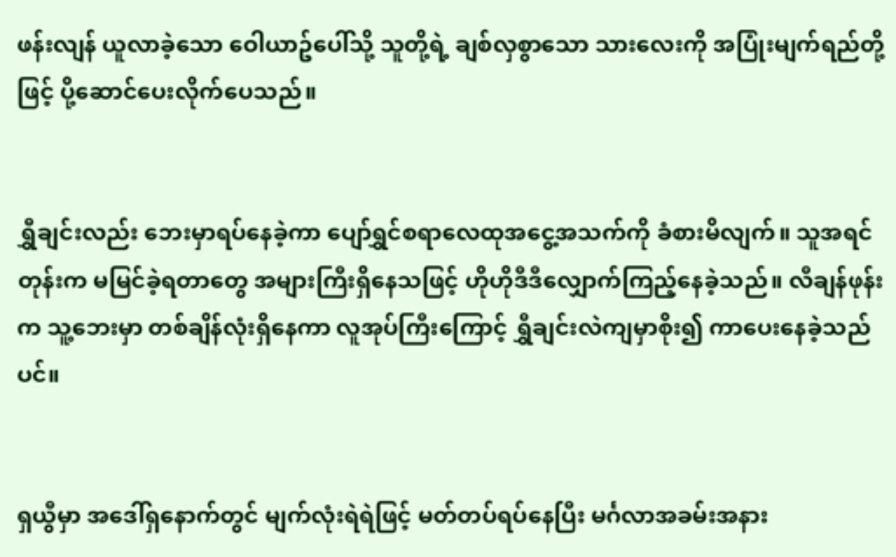ဖန်းလျန် ယူလာခဲ့သော ဝေါယာဥ်ပေါ်သို့ သူတို့ရဲ့ ချစ်လှစွာသော သားလေးကို အပြုံးမျက်ရည်တို့ဖြင့် ပို့ဆောင်ပေးလိုက်ပေသည်။


ရွှီချင်းလည်း ဘေးမှာရပ်နေခဲ့ကာ ပျော်ရွှင်စရာလေထုအငွေ့အသက်ကို ခံစားမိလျက်။ သူအရင်တုန်းက မမြင်ခဲ့ရတာတွေ အများကြီးရှိနေသဖြင့် ဟိုဟိုဒီဒီလျှောက်ကြည့်နေခဲ့သည်။ လီချန်ဖုန်းက သူ့ဘေးမှာ တစ်ချိန်လုံးရှိနေကာ လူအုပ်ကြီးကြောင့် ရွှီချင်းလဲကျမှာစိုး၍ ကာပေးနေခဲ့သည်ပင်။


ရှယွီမှာ အဒေါ်ရှနောက်တွင် မျက်လုံးရဲရဲဖြင့် မတ်တပ်ရပ်နေပြီး မင်္ဂလာအခမ်းအနား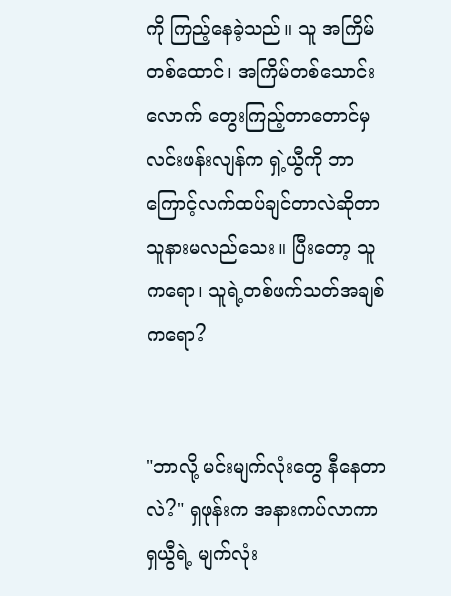ကို ကြည့်နေခဲ့သည်။ သူ အကြိမ်တစ်ထောင်၊ အကြိမ်တစ်သောင်းလောက် တွေးကြည့်တာတောင်မှ လင်းဖန်းလျန်က ရှဲ့ယွီကို ဘာကြောင့်လက်ထပ်ချင်တာလဲဆိုတာ သူနားမလည်သေး။ ပြီးတော့ သူကရော၊ သူရဲ့တစ်ဖက်သတ်အချစ်ကရော?


"ဘာလို့ မင်းမျက်လုံးတွေ နီနေတာလဲ?" ရှဖုန်းက အနားကပ်လာကာ ရှယွီရဲ့ မျက်လုံး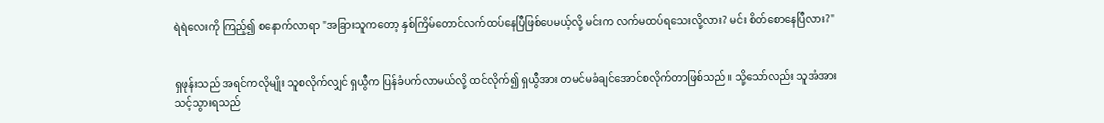ရဲရဲလေးကို ကြည့်၍ စနောက်လာရာ "အခြားသူကတော့ နှစ်ကြိမ်တောင်လက်ထပ်နေပြီဖြစ်ပေမယ့်လို့ မင်းက လက်မထပ်ရသေးလို့လား? မင်း စိတ်စောနေပြီလား?"


ရှဖုန်းသည် အရင်ကလိုမျိုး သူစလိုက်လျှင် ရှယွီက ပြန်ခံပက်လာမယ်လို့ ထင်လိုက်၍ ရှယွီအား တမင်မခံချင်အောင်စလိုက်တာဖြစ်သည်။ သို့သော်လည်း သူအံအားသင့်သွားရသည်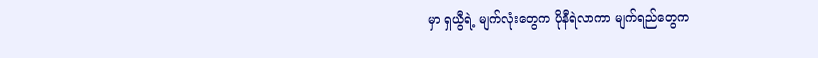မှာ ရှယွီရဲ့ မျက်လုံးတွေက ပိုနီရဲလာကာ မျက်ရည်တွေက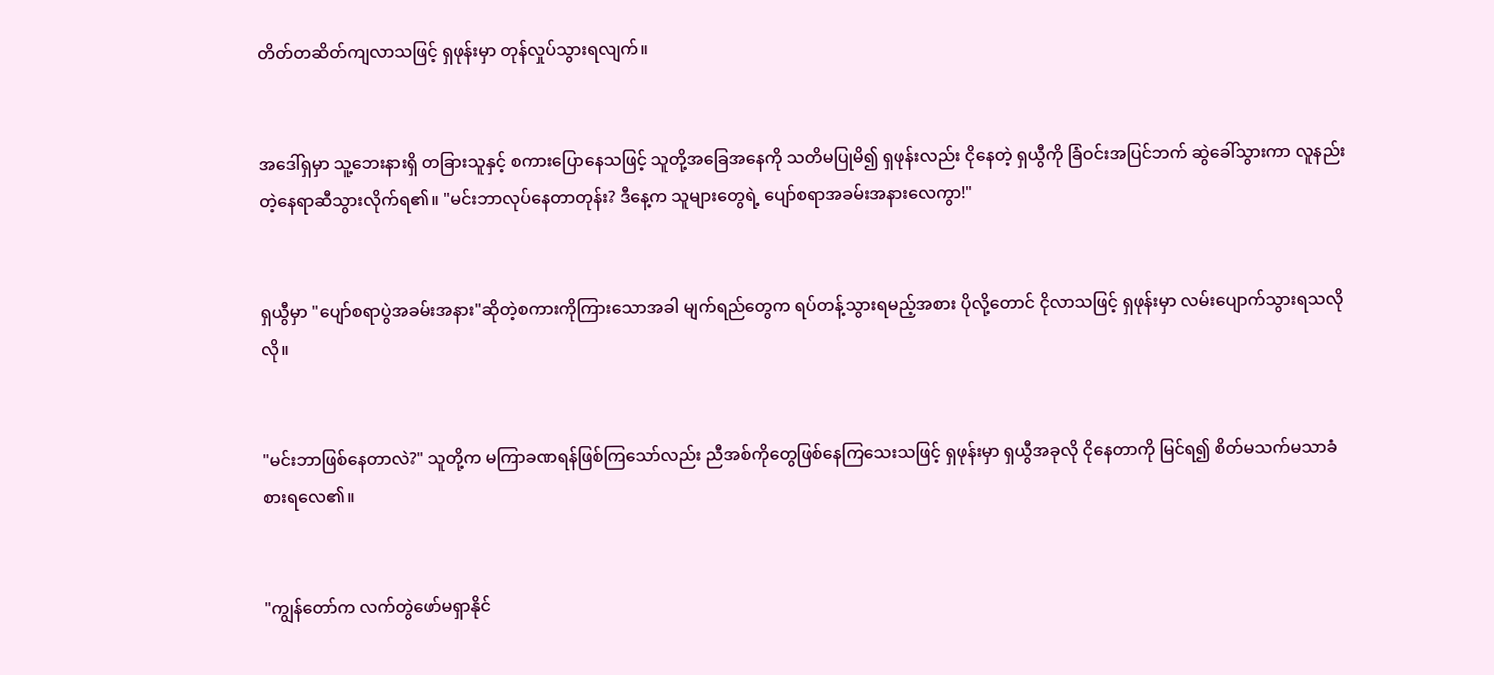တိတ်တဆိတ်ကျလာသဖြင့် ရှဖုန်းမှာ တုန်လှုပ်သွားရလျက်။


အဒေါ်ရှမှာ သူ့ဘေးနားရှိ တခြားသူနှင့် စကားပြောနေသဖြင့် သူတို့အခြေအနေကို သတိမပြုမိ၍ ရှဖုန်းလည်း ငိုနေတဲ့ ရှယွီကို ခြံဝင်းအပြင်ဘက် ဆွဲခေါ်သွားကာ လူနည်းတဲ့နေရာဆီသွားလိုက်ရ၏။ "မင်းဘာလုပ်နေတာတုန်း? ဒီနေ့က သူများတွေရဲ့ ပျော်စရာအခမ်းအနားလေကွာ!"


ရှယွီမှာ "ပျော်စရာပွဲအခမ်းအနား"ဆိုတဲ့စကားကိုကြားသောအခါ မျက်ရည်တွေက ရပ်တန့်သွားရမည့်အစား ပိုလို့တောင် ငိုလာသဖြင့် ရှဖုန်းမှာ လမ်းပျောက်သွားရသလိုလို။


"မင်းဘာဖြစ်နေတာလဲ?" သူတို့က မကြာခဏရန်ဖြစ်ကြသော်လည်း ညီအစ်ကိုတွေဖြစ်နေကြသေးသဖြင့် ရှဖုန်းမှာ ရှယွီအခုလို ငိုနေတာကို မြင်ရ၍ စိတ်မသက်မသာခံစားရလေ၏။


"ကျွန်တော်က လက်တွဲဖော်မရှာနိုင်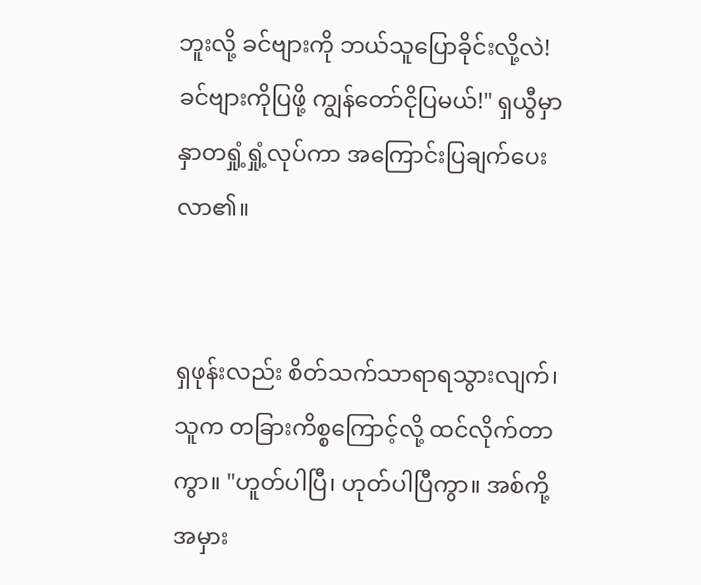ဘူးလို့ ခင်ဗျားကို ဘယ်သူပြောခိုင်းလို့လဲ! ခင်ဗျားကိုပြဖို့ ကျွန်တော်ငိုပြမယ်!" ရှယွီမှာ နှာတရှုံ့ရှုံ့လုပ်ကာ အကြောင်းပြချက်ပေးလာ၏။


ရှဖုန်းလည်း စိတ်သက်သာရာရသွားလျက်၊ သူက တခြားကိစ္စကြောင့်လို့ ထင်လိုက်တာကွာ။ "ဟူတ်ပါပြီ၊ ဟုတ်ပါပြီကွာ။ အစ်ကို့အမှား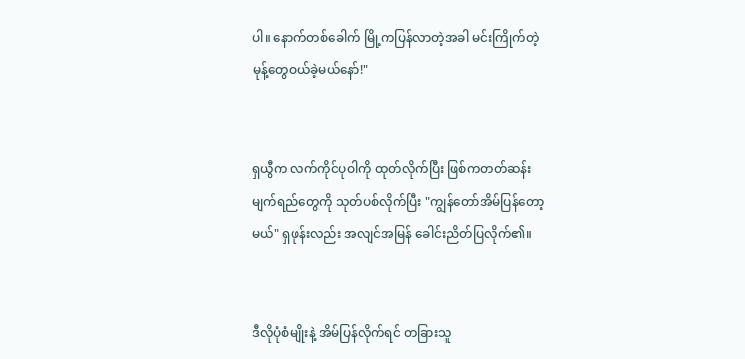ပါ။ နောက်တစ်ခေါက် မြို့ကပြန်လာတဲ့အခါ မင်းကြိုက်တဲ့ မုန့်တွေဝယ်ခဲ့မယ်နော်!"


ရှယွီက လက်ကိုင်ပုဝါကို ထုတ်လိုက်ပြီး ဖြစ်ကတတ်ဆန်း မျက်ရည်တွေကို သုတ်ပစ်လိုက်ပြီး "ကျွန်တော်အိမ်ပြန်တော့မယ်" ရှဖုန်းလည်း အလျင်အမြန် ခေါင်းညိတ်ပြလိုက်၏။


ဒီလိုပုံစံမျိုးနဲ့ အိမ်ပြန်လိုက်ရင် တခြားသူ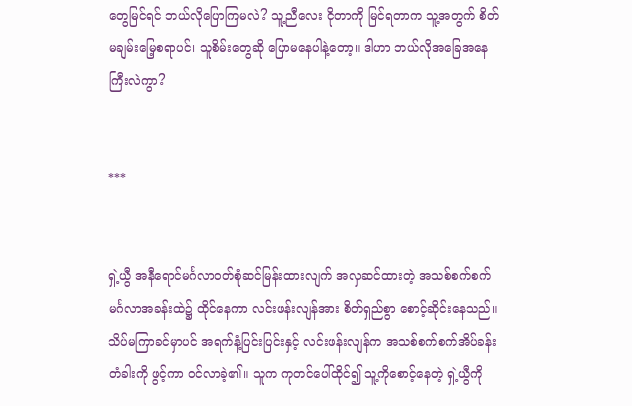တွေမြင်ရင် ဘယ်လိုပြောကြမလဲ? သူ့ညီလေး ငိုတာကို မြင်ရတာက သူ့အတွက် စိတ်မချမ်းမြေ့စရာပင်၊ သူစိမ်းတွေဆို ပြောမနေပါနဲ့တော့။ ဒါဟာ ဘယ်လိုအခြေအနေကြီးလဲကွာ?


***


ရှဲ့ယွီ အနီရောင်မင်္ဂလာဝတ်စုံဆင်မြန်းထားလျက် အလှဆင်ထားတဲ့ အသစ်စက်စက်မင်္ဂလာအခန်းထဲ၌ ထိုင်နေကာ လင်းဖန်းလျန်အား စိတ်ရှည်စွာ စောင့်ဆိုင်းနေသည်။ သိပ်မကြာခင်မှာပင် အရက်နံ့ပြင်းပြင်းနှင့် လင်းဖန်းလျန်က အသစ်စက်စက်အိပ်ခန်းတံခါးကို ဖွင့်ကာ ဝင်လာခဲ့၏။ သူက ကုတင်ပေါ်ထိုင်၍ သူ့ကိုစောင့်နေတဲ့ ရှဲ့ယွီကို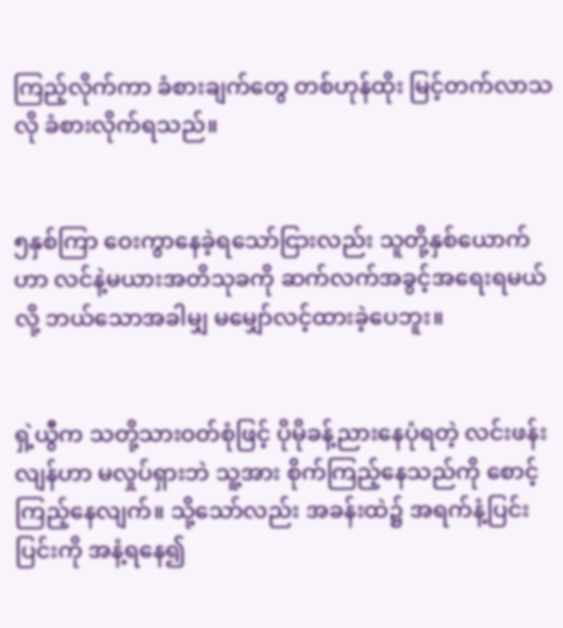ကြည့်လိုက်ကာ ခံစားချက်တွေ တစ်ဟုန်ထိုး မြင့်တက်လာသလို ခံစားလိုက်ရသည်။


၅နှစ်ကြာ ဝေးကွာနေခဲ့ရသော်ငြားလည်း သူတို့နှစ်ယောက်ဟာ လင်နဲ့မယားအတိသုခကို ဆက်လက်အခွင့်အရေးရမယ်လို့ ဘယ်သောအခါမျှ မမျှော်လင့်ထားခဲ့ပေဘူး။


ရှဲ့ယွီက သတို့သားဝတ်စုံဖြင့် ပိုမိုခန့်ညားနေပုံရတဲ့ လင်းဖန်းလျန်ဟာ မလှုပ်ရှားဘဲ သူ့အား စိုက်ကြည့်နေသည်ကို စောင့်ကြည့်နေလျက်။ သို့သော်လည်း အခန်းထဲ၌ အရက်နံ့ပြင်းပြင်းကို အနံ့ရနေ၍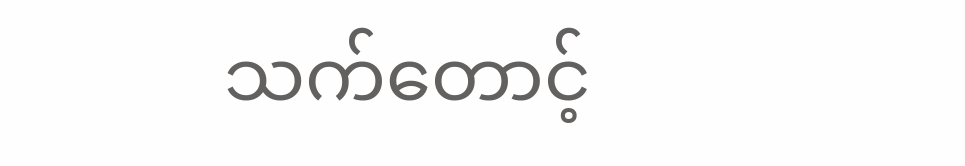သက်တောင့်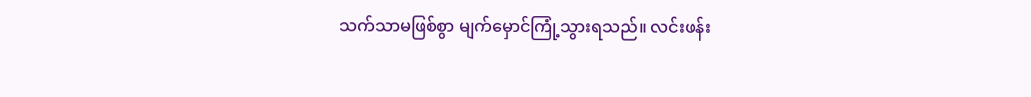သက်သာမဖြစ်စွာ မျက်မှောင်ကြုံ့သွားရသည်။ လင်းဖန်း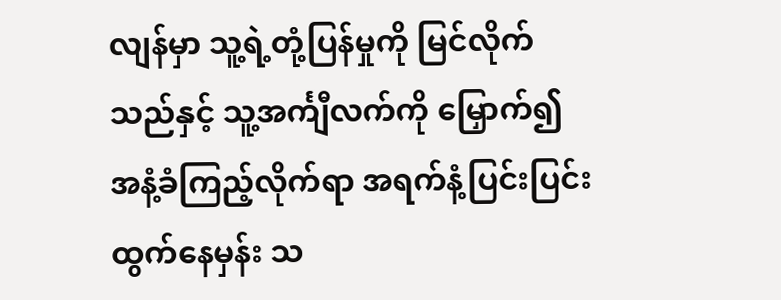လျန်မှာ သူ့ရဲ့တုံ့ပြန်မှုကို မြင်လိုက်သည်နှင့် သူ့အင်္ကျီလက်ကို မြှောက်၍ အနံ့ခံကြည့်လိုက်ရာ အရက်နံ့ပြင်းပြင်းထွက်နေမှန်း သ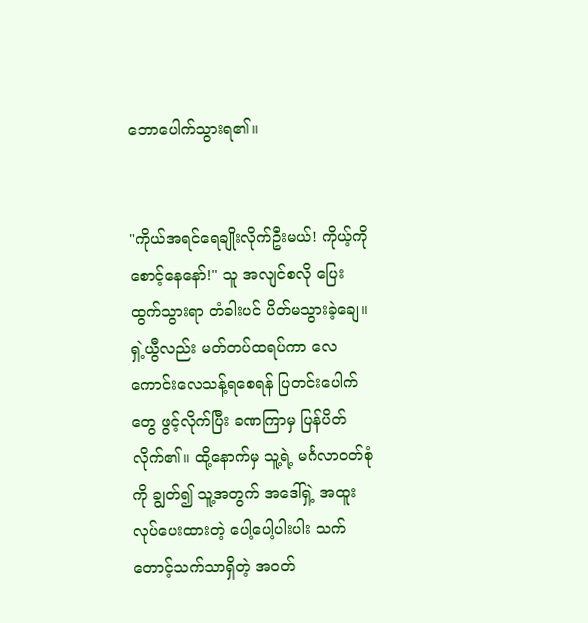ဘောပေါက်သွားရ၏။


"ကိုယ်အရင်ရေချိုးလိုက်ဦးမယ်! ကိုယ့်ကိုစောင့်နေနော်!" သူ အလျင်စလို ပြေးထွက်သွားရာ တံခါးပင် ပိတ်မသွားခဲ့ချေ။ ရှဲ့ယွီလည်း မတ်တပ်ထရပ်ကာ လေကောင်းလေသန့်ရစေရန် ပြတင်းပေါက်တွေ ဖွင့်လိုက်ပြီး ခဏကြာမှ ပြန်ပိတ်လိုက်၏။ ထို့နောက်မှ သူ့ရဲ့ မင်္ဂလာဝတ်စုံကို ချွတ်၍ သူ့အတွက် အဒေါ်ရှဲ့ အထူးလုပ်ပေးထားတဲ့ ပေါ့ပေါ့ပါးပါး သက်တောင့်သက်သာရှိတဲ့ အဝတ်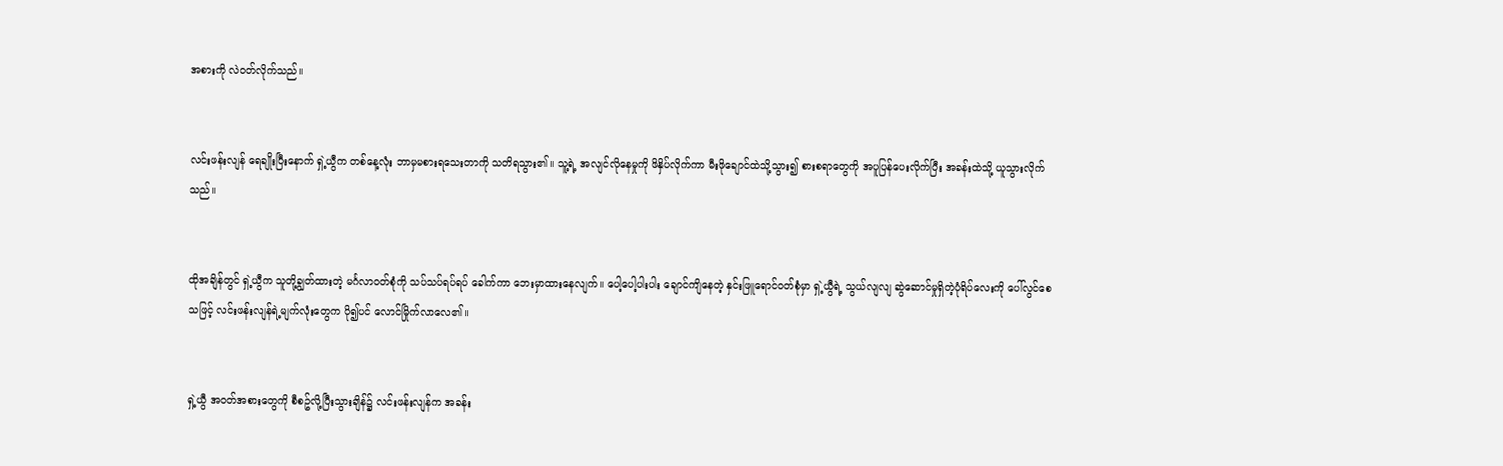အစားကို လဲဝတ်လိုက်သည်။


လင်းဖန်းလျန် ရေချိုးပြီးနောက် ရှဲ့ယွီက တစ်နေ့လုံး ဘာမှမစားရသေးတာကို သတိရသွား၏။ သူ့ရဲ့ အလျင်လိုနေမှုကို ဖိနှိပ်လိုက်ကာ မီးဖိုချောင်ထဲသို့သွား၍ စားစရာတွေကို အပူပြန်ပေးလိုက်ပြီး အခန်းထဲသို့ ယူသွားလိုက်သည်။


ထိုအချိန်တွင် ရှဲ့ယွီက သူတို့ချွတ်ထားတဲ့ မင်္ဂလာဝတ်စုံကို သပ်သပ်ရပ်ရပ် ခေါက်ကာ ဘေးမှာထားနေလျက်။ ပေါ့ပေါ့ပါးပါး ချောင်ကျိနေတဲ့ နှင်းဖြူရောင်ဝတ်စုံမှာ ရှဲ့ယွီရဲ့ သွယ်လျလျ ဆွဲဆောင်မှုရှိတဲ့ပုံရိပ်လေးကို ပေါ်လွင်စေသဖြင့် လင်းဖန်းလျန်ရဲ့မျက်လုံးတွေက ပို၍ပင် လောင်မြိုက်လာလေ၏။


ရှဲ့ယွီ အဝတ်အစားတွေကို စီစဥ်လို့ပြီးသွားချိန်၌ လင်းဖန်းလျန်က အခန်း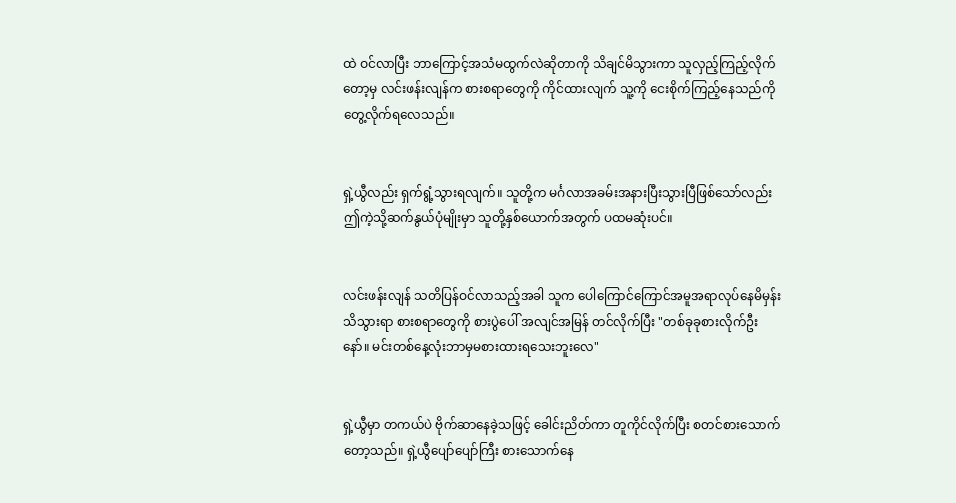ထဲ ဝင်လာပြီး ဘာကြောင့်အသံမထွက်လဲဆိုတာကို သိချင်မိသွားကာ သူလှည့်ကြည့်လိုက်တော့မှ လင်းဖန်းလျန်က စားစရာတွေကို ကိုင်ထားလျက် သူ့ကို ငေးစိုက်ကြည့်နေသည်ကို တွေ့လိုက်ရလေသည်။


ရှဲ့ယွီလည်း ရှက်ရွံ့သွားရလျက်။ သူတို့က မင်္ဂလာအခမ်းအနားပြီးသွားပြီဖြစ်သော်လည်း ဤကဲ့သို့ဆက်နွယ်ပုံမျိုးမှာ သူတို့နှစ်ယောက်အတွက် ပထမဆုံးပင်။


လင်းဖန်းလျန် သတိပြန်ဝင်လာသည့်အခါ သူက ပေါကြောင်ကြောင်အမူအရာလုပ်နေမိမှန်း သိသွားရာ စားစရာတွေကို စားပွဲပေါ် အလျင်အမြန် တင်လိုက်ပြီး "တစ်ခုခုစားလိုက်ဦးနော်။ မင်းတစ်နေ့လုံးဘာမှမစားထားရသေးဘူးလေ"


ရှဲ့ယွီမှာ တကယ်ပဲ ဗိုက်ဆာနေခဲ့သဖြင့် ခေါင်းညိတ်ကာ တူကိုင်လိုက်ပြီး စတင်စားသောက်တော့သည်။ ရှဲ့ယွီပျော်ပျော်ကြီး စားသောက်နေ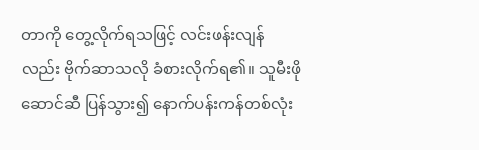တာကို တွေ့လိုက်ရသဖြင့် လင်းဖန်းလျန်လည်း ဗိုက်ဆာသလို ခံစားလိုက်ရ၏။ သူမီးဖိုဆောင်ဆီ ပြန်သွား၍ နောက်ပန်းကန်တစ်လုံး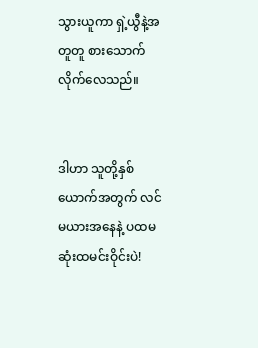သွားယူကာ ရှဲ့ယွီနဲ့အတူတူ စားသောက်လိုက်လေသည်။


ဒါဟာ သူတို့နှစ်ယောက်အတွက် လင်မယားအနေနဲ့ ပထမဆုံးထမင်းဝိုင်းပဲ!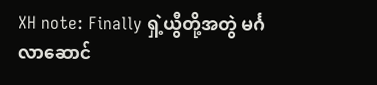XH note: Finally ရှဲ့ယွီတို့အတွဲ မင်္ဂလာဆောင်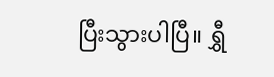ပြီးသွားပါပြီ။ ရွှီ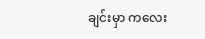ချင်းမှာ ကလေး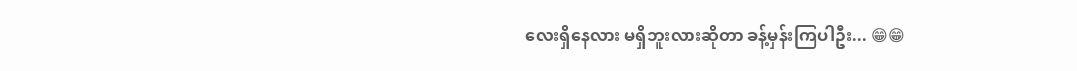လေးရှိနေလား မရှိဘူးလားဆိုတာ ခန့်မှန်းကြပါဦး... 😁😁